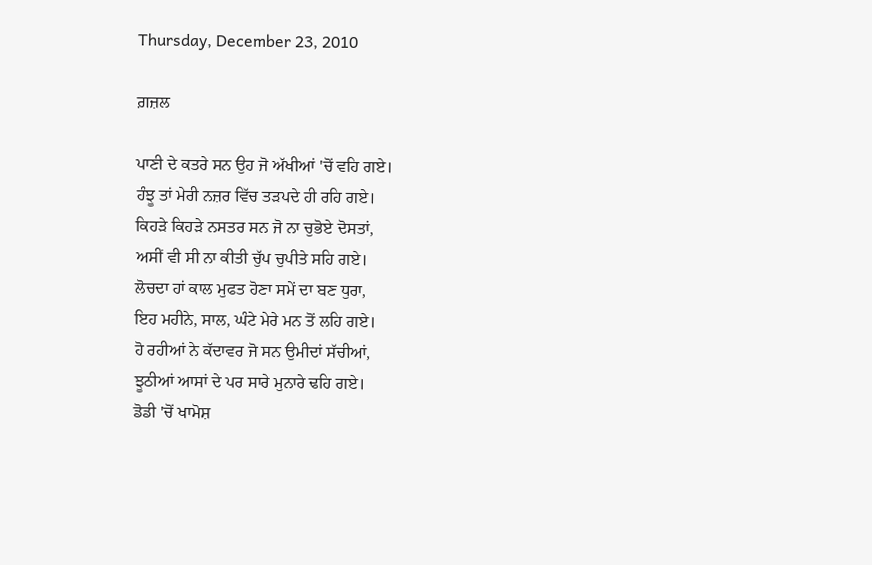Thursday, December 23, 2010

ਗ਼ਜ਼ਲ

ਪਾਣੀ ਦੇ ਕਤਰੇ ਸਨ ਉਹ ਜੋ ਅੱਖੀਆਂ 'ਚੋਂ ਵਹਿ ਗਏ।
ਹੰਝੂ ਤਾਂ ਮੇਰੀ ਨਜ਼ਰ ਵਿੱਚ ਤੜਪਦੇ ਹੀ ਰਹਿ ਗਏ।
ਕਿਹੜੇ ਕਿਹੜੇ ਨਸਤਰ ਸਨ ਜੋ ਨਾ ਚੁਭੋਏ ਦੋਸਤਾਂ,
ਅਸੀਂ ਵੀ ਸੀ ਨਾ ਕੀਤੀ ਚੁੱਪ ਚੁਪੀਤੇ ਸਹਿ ਗਏ।
ਲੋਚਦਾ ਹਾਂ ਕਾਲ ਮੁਫਤ ਹੋਣਾ ਸਮੇਂ ਦਾ ਬਣ ਧੁਰਾ,
ਇਹ ਮਹੀਨੇ, ਸਾਲ, ਘੰਟੇ ਮੇਰੇ ਮਨ ਤੋਂ ਲਹਿ ਗਏ।
ਹੋ ਰਹੀਆਂ ਨੇ ਕੱਦਾਵਰ ਜੋ ਸਨ ਉਮੀਦਾਂ ਸੱਚੀਆਂ,
ਝੂਠੀਆਂ ਆਸਾਂ ਦੇ ਪਰ ਸਾਰੇ ਮੁਨਾਰੇ ਢਹਿ ਗਏ।
ਡੋਡੀ 'ਚੋਂ ਖਾਮੋਸ਼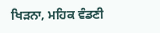ਖਿੜਨਾ, ਮਹਿਕ ਵੰਡਣੀ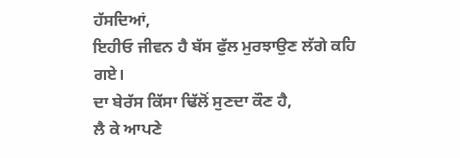ਹੱਸਦਿਆਂ,
ਇਹੀਓ ਜੀਵਨ ਹੈ ਬੱਸ ਫੁੱਲ ਮੁਰਝਾਉਣ ਲੱਗੇ ਕਹਿ ਗਏ।
ਦਾ ਬੇਰੱਸ ਕਿੱਸਾ ਢਿੱਲੋਂ ਸੁਣਦਾ ਕੌਣ ਹੈ,
ਲੈ ਕੇ ਆਪਣੇ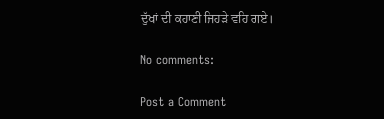ਦੁੱਖਾਂ ਦੀ ਕਹਾਣੀ ਜਿਹੜੇ ਵਹਿ ਗਏ।

No comments:

Post a Comment